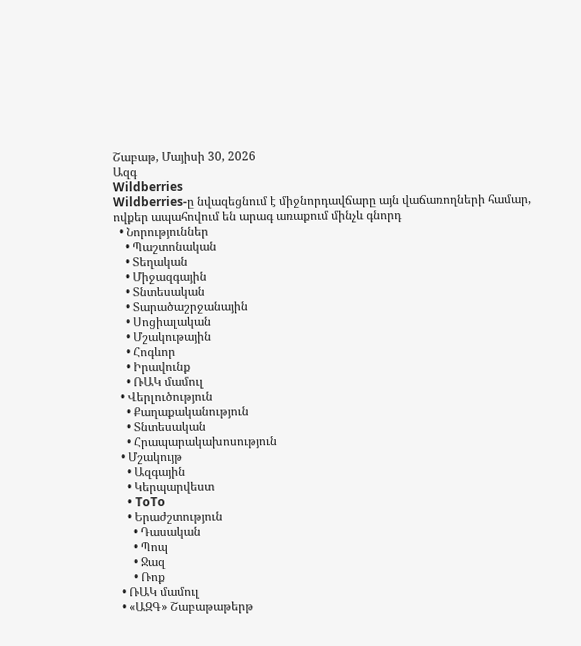Շաբաթ, Մայիսի 30, 2026
Ազգ
Wildberries
Wildberries-ը նվազեցնում է միջնորդավճարը այն վաճառողների համար, ովքեր ապահովում են արագ առաքում մինչև գնորդ
  • Նորություններ
    • Պաշտոնական
    • Տեղական
    • Միջազգային
    • Տնտեսական
    • Տարածաշրջանային
    • Սոցիալական
    • Մշակութային
    • Հոգևոր
    • Իրավունք
    • ՌԱԿ մամուլ
  • Վերլուծություն
    • Քաղաքականություն
    • Տնտեսական
    • Հրապարակախոսություն
  • Մշակույթ
    • Ազգային
    • Կերպարվեստ
    • ToTo
    • Երաժշտություն
      • Դասական
      • Պոպ
      • Ջազ
      • Ռոք
  • ՌԱԿ մամուլ
  • «ԱԶԳ» Շաբաթաթերթ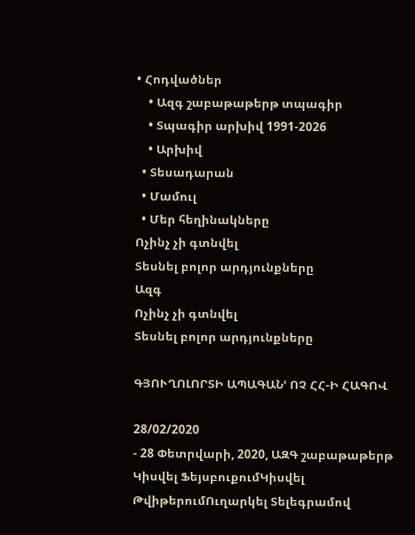• Հոդվածներ
    • Ազգ շաբաթաթերթ տպագիր
    • Տպագիր արխիվ 1991-2026
    • Արխիվ
  • Տեսադարան
  • Մամուլ
  • Մեր հեղինակները
Ոչինչ չի գտնվել
Տեսնել բոլոր արդյունքները
Ազգ
Ոչինչ չի գտնվել
Տեսնել բոլոր արդյունքները

ԳՅՈՒՂՈԼՈՐՏԻ ԱՊԱԳԱՆՙ ՈՉ ՀՀ-Ի ՀԱԳՈՎ

28/02/2020
- 28 Փետրվարի, 2020, ԱԶԳ շաբաթաթերթ
Կիսվել ՖեյսբուքումԿիսվել ԹվիթերումՈւղարկել Տելեգրամով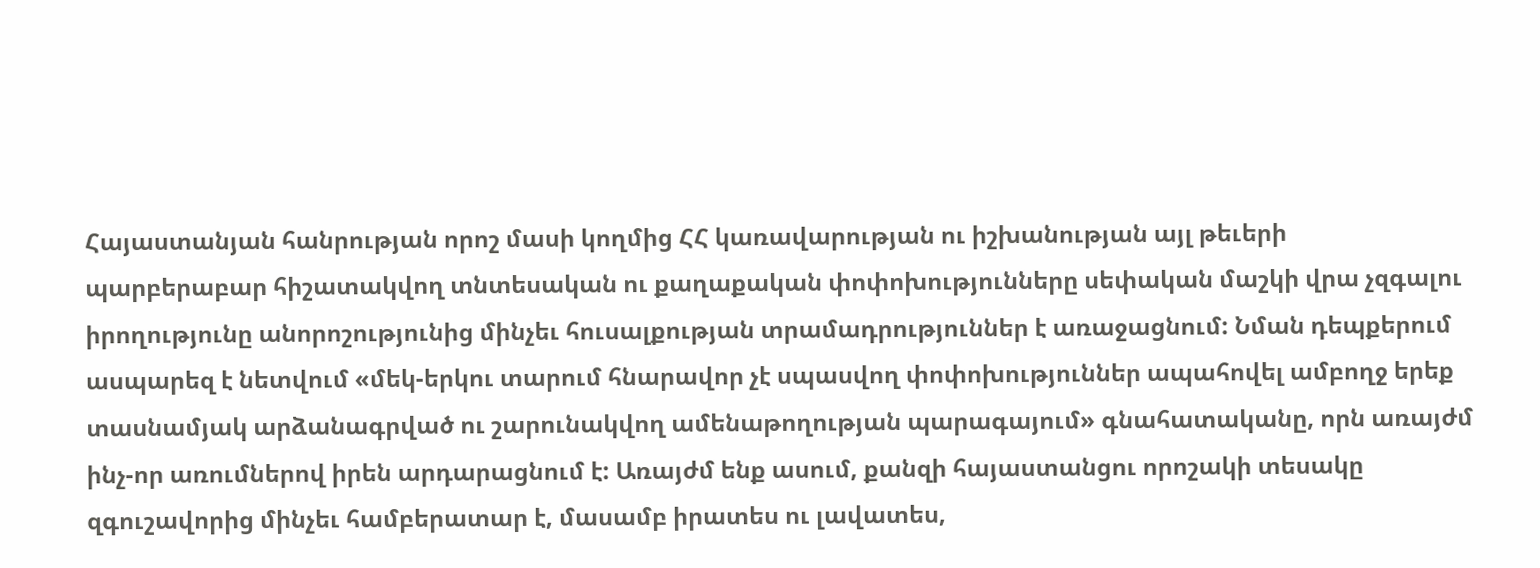Հայաստանյան հանրության որոշ մասի կողմից ՀՀ կառավարության ու իշխանության այլ թեւերի պարբերաբար հիշատակվող տնտեսական ու քաղաքական փոփոխությունները սեփական մաշկի վրա չզգալու իրողությունը անորոշությունից մինչեւ հուսալքության տրամադրություններ է առաջացնում: Նման դեպքերում ասպարեզ է նետվում «մեկ-երկու տարում հնարավոր չէ սպասվող փոփոխություններ ապահովել ամբողջ երեք տասնամյակ արձանագրված ու շարունակվող ամենաթողության պարագայում» գնահատականը, որն առայժմ ինչ-որ առումներով իրեն արդարացնում է: Առայժմ ենք ասում, քանզի հայաստանցու որոշակի տեսակը զգուշավորից մինչեւ համբերատար է, մասամբ իրատես ու լավատես,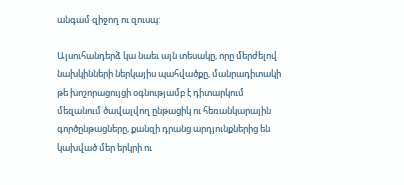անգամ զիջող ու զուսպ:

Այսուհանդերձ կա նաեւ այն տեսակը, որը մերժելով նախկինների ներկայիս պահվածքը, մանրադիտակի թե խոշորացույցի օգնությամբ է դիտարկում մեզանում ծավալվող ընթացիկ ու հեռանկարային գործընթացները, քանզի դրանց արդյունքներից են կախված մեր երկրի ու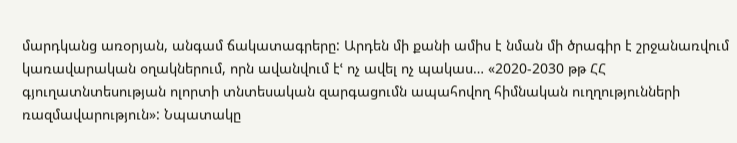մարդկանց առօրյան, անգամ ճակատագրերը: Արդեն մի քանի ամիս է նման մի ծրագիր է շրջանառվում կառավարական օղակներում, որն ավանվում էՙ ոչ ավել ոչ պակաս… «2020-2030 թթ ՀՀ գյուղատնտեսության ոլորտի տնտեսական զարգացումն ապահովող հիմնական ուղղությունների ռազմավարություն»: Նպատակը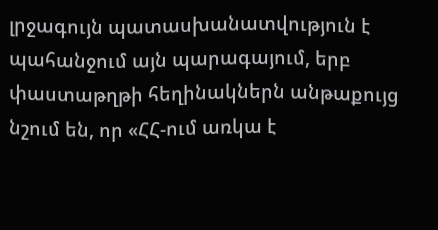լրջագույն պատասխանատվություն է պահանջում այն պարագայում, երբ փաստաթղթի հեղինակներն անթաքույց նշում են, որ «ՀՀ-ում առկա է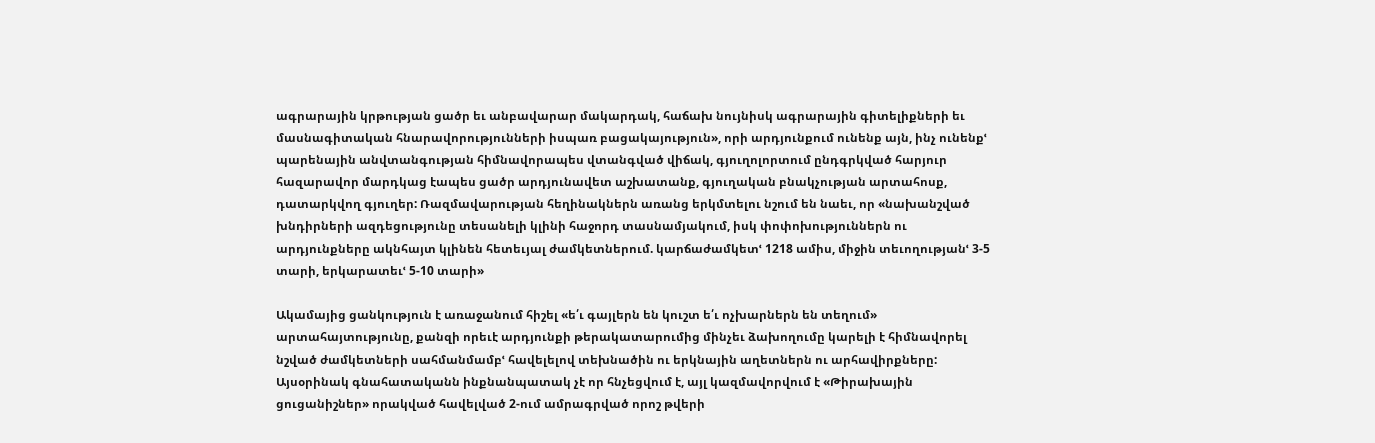ագրարային կրթության ցածր եւ անբավարար մակարդակ, հաճախ նույնիսկ ագրարային գիտելիքների եւ մասնագիտական հնարավորությունների իսպառ բացակայություն», որի արդյունքում ունենք այն, ինչ ունենքՙ պարենային անվտանգության հիմնավորապես վտանգված վիճակ, գյուղոլորտում ընդգրկված հարյուր հազարավոր մարդկաց էապես ցածր արդյունավետ աշխատանք, գյուղական բնակչության արտահոսք, դատարկվող գյուղեր: Ռազմավարության հեղինակներն առանց երկմտելու նշում են նաեւ, որ «նախանշված խնդիրների ազդեցությունը տեսանելի կլինի հաջորդ տասնամյակում, իսկ փոփոխություններն ու արդյունքները ակնհայտ կլինեն հետեւյալ ժամկետներում. կարճաժամկետՙ 1218 ամիս, միջին տեւողությանՙ 3-5 տարի, երկարատեւՙ 5-10 տարի»

Ակամայից ցանկություն է առաջանում հիշել «ե՛ւ գայլերն են կուշտ ե՛ւ ոչխարներն են տեղում» արտահայտությունը, քանզի որեւէ արդյունքի թերակատարումից մինչեւ ձախողումը կարելի է հիմնավորել նշված ժամկետների սահմանմամբՙ հավելելով տեխնածին ու երկնային աղետներն ու արհավիրքները: Այսօրինակ գնահատականն ինքնանպատակ չէ որ հնչեցվում է, այլ կազմավորվում է «Թիրախային ցուցանիշներ» որակված հավելված 2-ում ամրագրված որոշ թվերի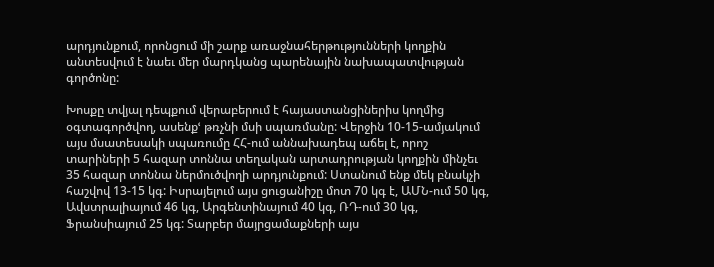արդյունքում, որոնցում մի շարք առաջնահերթությունների կողքին անտեսվում է նաեւ մեր մարդկանց պարենային նախապատվության գործոնը:

Խոսքը տվյալ դեպքում վերաբերում է հայաստանցիներիս կողմից օգտագործվող, ասենքՙ թռչնի մսի սպառմանը: Վերջին 10-15-ամյակում այս մսատեսակի սպառումը ՀՀ-ում աննախադեպ աճել է, որոշ տարիների 5 հազար տոննա տեղական արտադրության կողքին մինչեւ 35 հազար տոննա ներմուծվողի արդյունքում: Ստանում ենք մեկ բնակչի հաշվով 13-15 կգ: Իսրայելում այս ցուցանիշը մոտ 70 կգ է, ԱՄՆ-ում 50 կգ, Ավստրալիայում 46 կգ, Արգենտինայում 40 կգ, ՌԴ-ում 30 կգ, Ֆրանսիայում 25 կգ: Տարբեր մայրցամաքների այս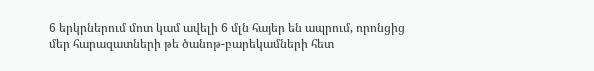6 երկրներում մոտ կամ ավելի 6 մլն հայեր են ապրում, որոնցից մեր հարազատների թե ծանոթ-բարեկամների հետ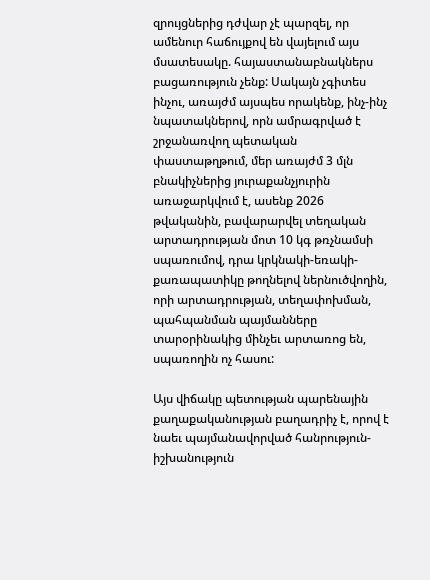զրույցներից դժվար չէ պարզել, որ ամենուր հաճույքով են վայելում այս մսատեսակը. հայաստանաբնակներս բացառություն չենք: Սակայն չգիտես ինչու, առայժմ այսպես որակենք, ինչ-ինչ նպատակներով, որն ամրագրված է շրջանառվող պետական փաստաթղթում, մեր առայժմ 3 մլն բնակիչներից յուրաքանչյուրին առաջարկվում է, ասենք 2026 թվականին, բավարարվել տեղական արտադրության մոտ 10 կգ թռչնամսի սպառումով, դրա կրկնակի-եռակի-քառապատիկը թողնելով ներնուծվողին, որի արտադրության, տեղափոխման, պահպանման պայմանները տարօրինակից մինչեւ արտառոց են, սպառողին ոչ հասու:

Այս վիճակը պետության պարենային քաղաքականության բաղադրիչ է, որով է նաեւ պայմանավորված հանրություն-իշխանություն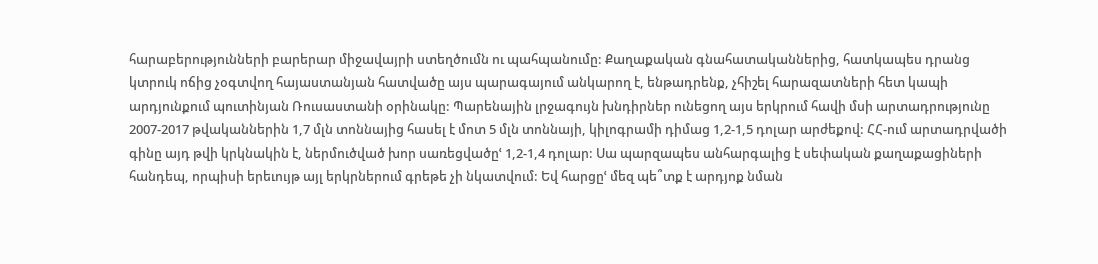հարաբերությունների բարերար միջավայրի ստեղծումն ու պահպանումը: Քաղաքական գնահատականներից, հատկապես դրանց կտրուկ ոճից չօգտվող հայաստանյան հատվածը այս պարագայում անկարող է, ենթադրենք, չհիշել հարազատների հետ կապի արդյունքում պուտինյան Ռուսաստանի օրինակը: Պարենային լրջագույն խնդիրներ ունեցող այս երկրում հավի մսի արտադրությունը 2007-2017 թվականներին 1,7 մլն տոննայից հասել է մոտ 5 մլն տոննայի, կիլոգրամի դիմաց 1,2-1,5 դոլար արժեքով: ՀՀ-ում արտադրվածի գինը այդ թվի կրկնակին է, ներմուծված խոր սառեցվածըՙ 1,2-1,4 դոլար: Սա պարզապես անհարգալից է սեփական քաղաքացիների հանդեպ, որպիսի երեւույթ այլ երկրներում գրեթե չի նկատվում: Եվ հարցըՙ մեզ պե՞տք է արդյոք նման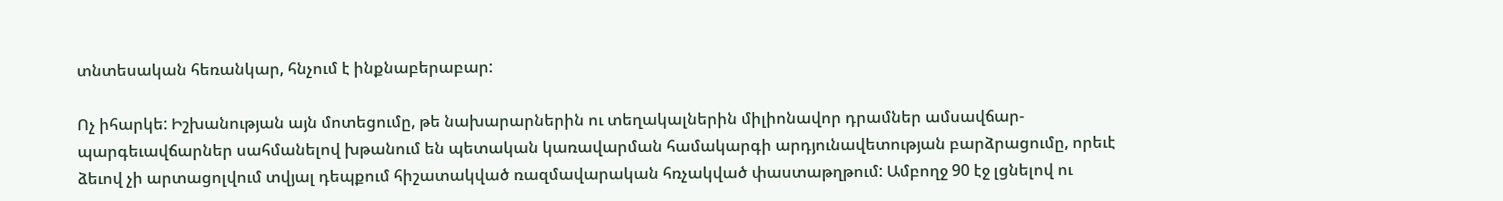տնտեսական հեռանկար, հնչում է ինքնաբերաբար:

Ոչ իհարկե: Իշխանության այն մոտեցումը, թե նախարարներին ու տեղակալներին միլիոնավոր դրամներ ամսավճար-պարգեւավճարներ սահմանելով խթանում են պետական կառավարման համակարգի արդյունավետության բարձրացումը, որեւէ ձեւով չի արտացոլվում տվյալ դեպքում հիշատակված ռազմավարական հռչակված փաստաթղթում: Ամբողջ 90 էջ լցնելով ու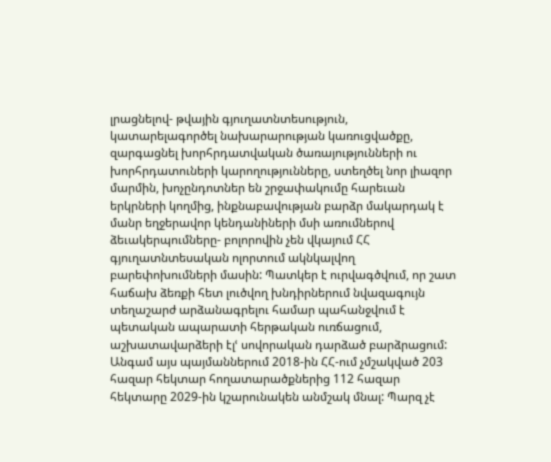լրացնելով- թվային գյուղատնտեսություն, կատարելագործել նախարարության կառուցվածքը, զարգացնել խորհրդատվական ծառայությունների ու խորհրդատուների կարողությունները, ստեղծել նոր լիազոր մարմին, խոչընդոտներ են շրջափակումը հարեւան երկրների կողմից, ինքնաբավության բարձր մակարդակ է մանր եղջերավոր կենդանիների մսի առումներով ձեւակերպումները- բոլորովին չեն վկայում ՀՀ գյուղատնտեսական ոլորտում ակնկալվող բարեփոխումների մասին: Պատկեր է ուրվագծվում, որ շատ հաճախ ձեռքի հետ լուծվող խնդիրներում նվազագույն տեղաշարժ արձանագրելու համար պահանջվում է պետական ապարատի հերթական ուռճացում, աշխատավարձերի էլՙ սովորական դարձած բարձրացում: Անգամ այս պայմաններում 2018-ին ՀՀ-ում չմշակված 203 հազար հեկտար հողատարածքներից 112 հազար հեկտարը 2029-ին կշարունակեն անմշակ մնալ: Պարզ չէ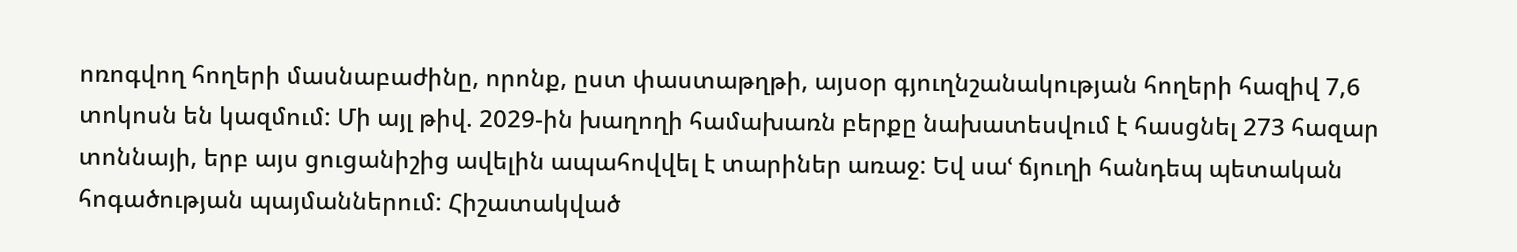ոռոգվող հողերի մասնաբաժինը, որոնք, ըստ փաստաթղթի, այսօր գյուղնշանակության հողերի հազիվ 7,6 տոկոսն են կազմում: Մի այլ թիվ. 2029-ին խաղողի համախառն բերքը նախատեսվում է հասցնել 273 հազար տոննայի, երբ այս ցուցանիշից ավելին ապահովվել է տարիներ առաջ: Եվ սաՙ ճյուղի հանդեպ պետական հոգածության պայմաններում: Հիշատակված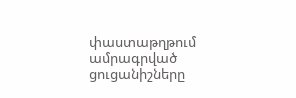փաստաթղթում ամրագրված ցուցանիշները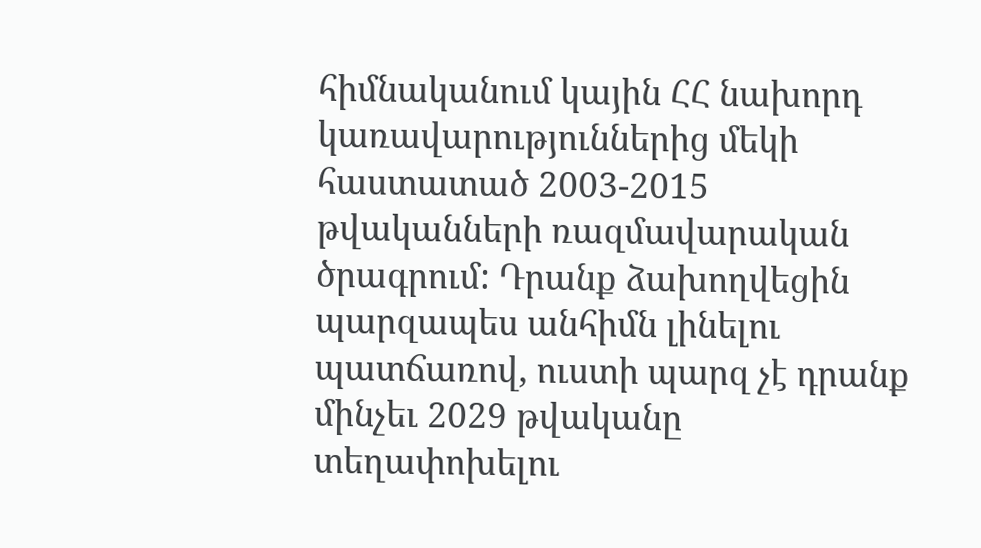հիմնականում կային ՀՀ նախորդ կառավարություններից մեկի հաստատած 2003-2015 թվականների ռազմավարական ծրագրում: Դրանք ձախողվեցին պարզապես անհիմն լինելու պատճառով, ուստի պարզ չէ դրանք մինչեւ 2029 թվականը տեղափոխելու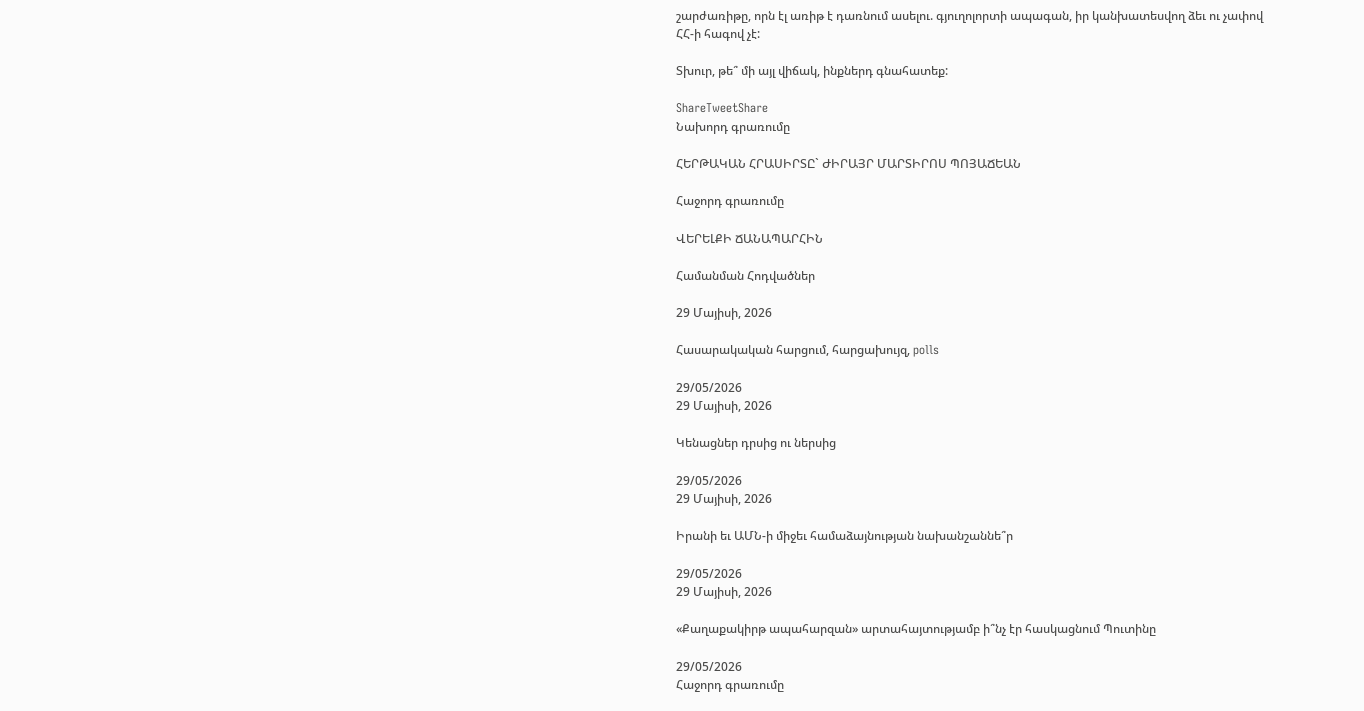շարժառիթը, որն էլ առիթ է դառնում ասելու. գյուղոլորտի ապագան, իր կանխատեսվող ձեւ ու չափով ՀՀ-ի հագով չէ:

Տխուր, թե՞ մի այլ վիճակ, ինքներդ գնահատեք:

ShareTweetShare
Նախորդ գրառումը

ՀԵՐԹԱԿԱՆ ՀՐԱՍԻՐՏԸ` ԺԻՐԱՅՐ ՄԱՐՏԻՐՈՍ ՊՈՅԱՃԵԱՆ

Հաջորդ գրառումը

ՎԵՐԵԼՔԻ ՃԱՆԱՊԱՐՀԻՆ

Համանման Հոդվածներ

29 Մայիսի, 2026

Հասարակական հարցում, հարցախույզ, polls

29/05/2026
29 Մայիսի, 2026

Կենացներ դրսից ու ներսից

29/05/2026
29 Մայիսի, 2026

Իրանի եւ ԱՄՆ-ի միջեւ համաձայնության նախանշաննե՞ր

29/05/2026
29 Մայիսի, 2026

«Քաղաքակիրթ ապահարզան» արտահայտությամբ ի՞նչ էր հասկացնում Պուտինը

29/05/2026
Հաջորդ գրառումը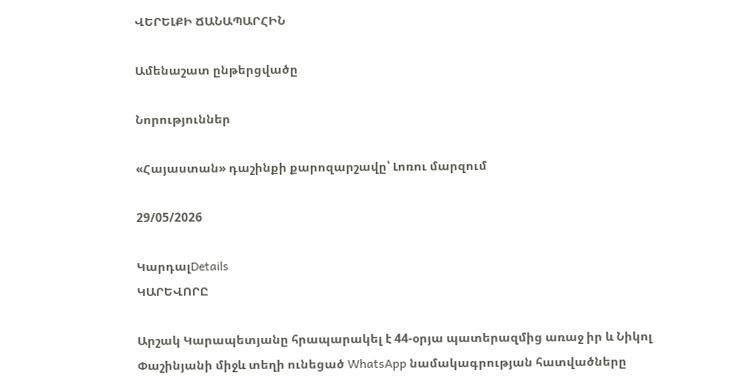ՎԵՐԵԼՔԻ ՃԱՆԱՊԱՐՀԻՆ

Ամենաշատ ընթերցվածը

Նորություններ

«Հայաստան» դաշինքի քարոզարշավը՝ Լոռու մարզում

29/05/2026

ԿարդալDetails
ԿԱՐԵՎՈՐԸ

Արշակ Կարապետյանը հրապարակել է 44-օրյա պատերազմից առաջ իր և Նիկոլ Փաշինյանի միջև տեղի ունեցած WhatsApp նամակագրության հատվածները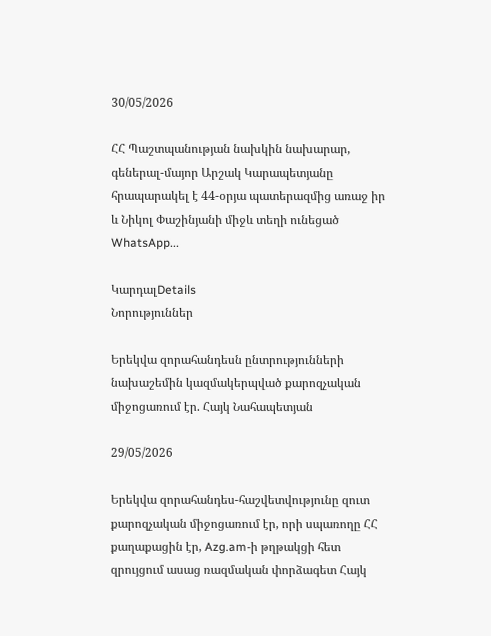30/05/2026

ՀՀ Պաշտպանության նախկին նախարար, գեներալ-մայոր Արշակ Կարապետյանը հրապարակել է 44-օրյա պատերազմից առաջ իր և Նիկոլ Փաշինյանի միջև տեղի ունեցած WhatsApp...

ԿարդալDetails
Նորություններ

Երեկվա զորահանդեսն ընտրությունների նախաշեմին կազմակերպված քարոզչական միջոցառում էր. Հայկ Նահապետյան

29/05/2026

Երեկվա զորահանդես-հաշվետվությունը զուտ քարոզչական միջոցառում էր, որի սպառողը ՀՀ քաղաքացին էր, Azg.am-ի թղթակցի հետ զրույցում ասաց ռազմական փորձագետ Հայկ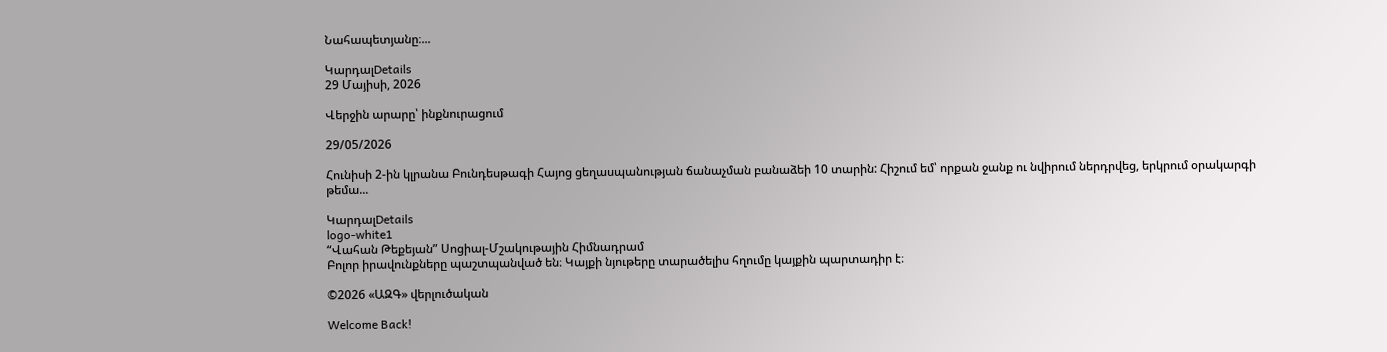Նահապետյանը։...

ԿարդալDetails
29 Մայիսի, 2026

Վերջին արարը՝ ինքնուրացում

29/05/2026

Հունիսի 2-ին կլրանա Բունդեսթագի Հայոց ցեղասպանության ճանաչման բանաձեի 10 տարին: Հիշում եմ՝ որքան ջանք ու նվիրում ներդրվեց, երկրում օրակարգի թեմա...

ԿարդալDetails
logo-white1
“Վահան Թեքեյան” Սոցիալ-Մշակութային Հիմնադրամ
Բոլոր իրավունքները պաշտպանված են։ Կայքի նյութերը տարածելիս հղումը կայքին պարտադիր է։

©2026 «ԱԶԳ» վերլուծական

Welcome Back!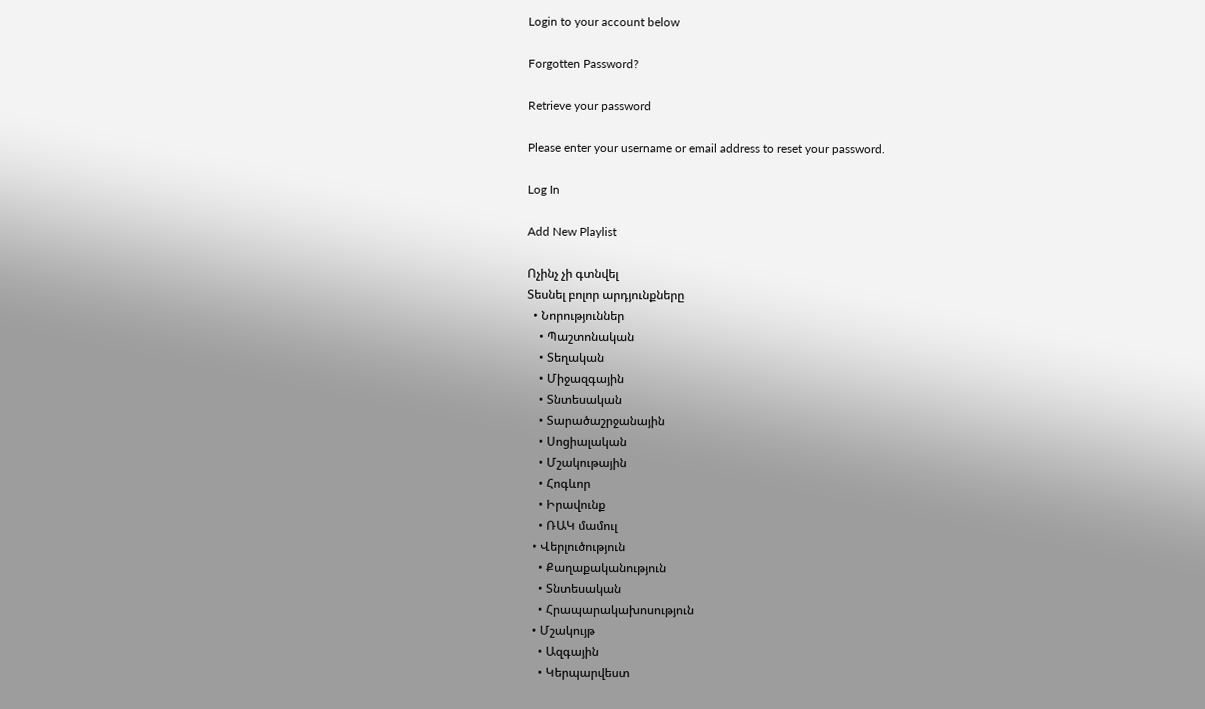Login to your account below

Forgotten Password?

Retrieve your password

Please enter your username or email address to reset your password.

Log In

Add New Playlist

Ոչինչ չի գտնվել
Տեսնել բոլոր արդյունքները
  • Նորություններ
    • Պաշտոնական
    • Տեղական
    • Միջազգային
    • Տնտեսական
    • Տարածաշրջանային
    • Սոցիալական
    • Մշակութային
    • Հոգևոր
    • Իրավունք
    • ՌԱԿ մամուլ
  • Վերլուծություն
    • Քաղաքականություն
    • Տնտեսական
    • Հրապարակախոսություն
  • Մշակույթ
    • Ազգային
    • Կերպարվեստ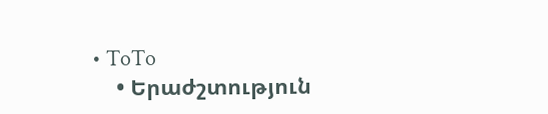• ToTo
    • Երաժշտություն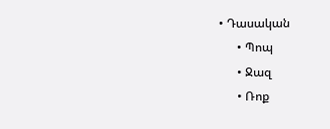• Դասական
      • Պոպ
      • Ջազ
      • Ռոք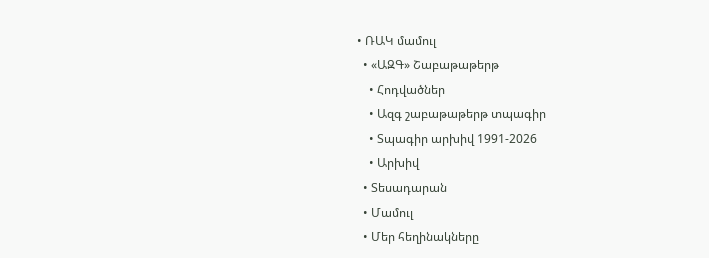• ՌԱԿ մամուլ
  • «ԱԶԳ» Շաբաթաթերթ
    • Հոդվածներ
    • Ազգ շաբաթաթերթ տպագիր
    • Տպագիր արխիվ 1991-2026
    • Արխիվ
  • Տեսադարան
  • Մամուլ
  • Մեր հեղինակները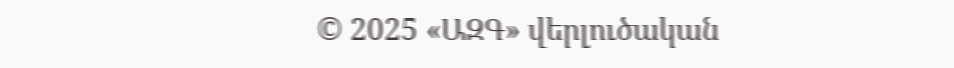© 2025 «ԱԶԳ» վերլուծական